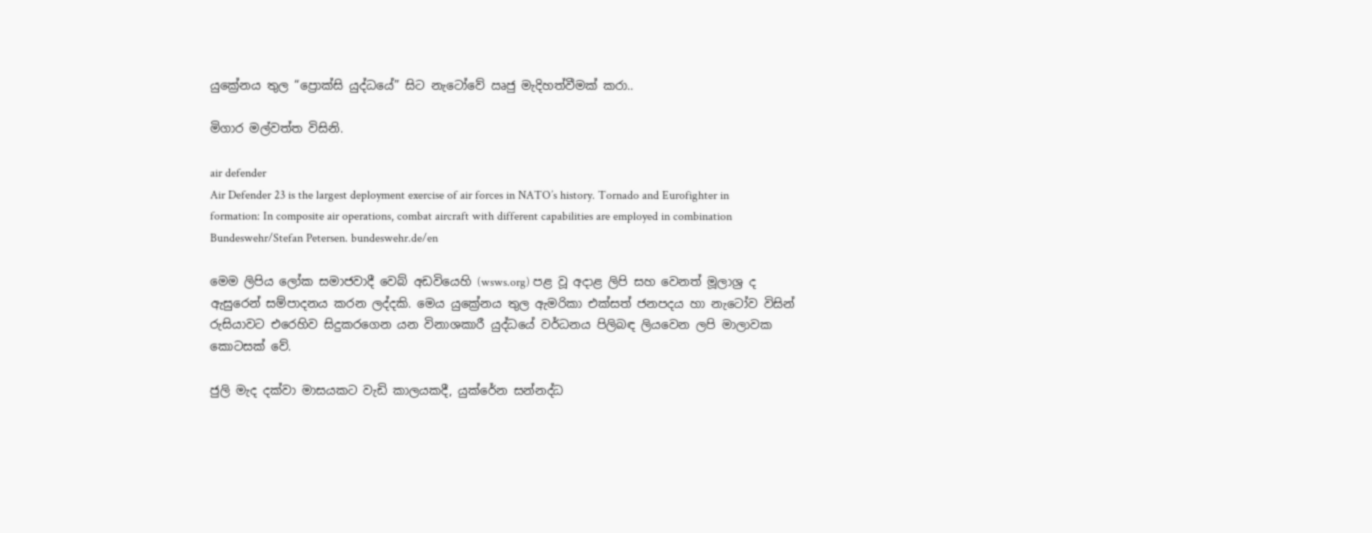යුක්‍රේනය තුල “ප්‍රොක්සි යුද්ධයේ” සිට නැටෝවේ ඍජු මැදිහත්වීමක් කරා..

මිගාර මල්වත්ත විසිනි.

air defender
Air Defender 23 is the largest deployment exercise of air forces in NATO’s history. Tornado and Eurofighter in formation: In composite air operations, combat aircraft with different capabilities are employed in combination Bundeswehr/Stefan Petersen. bundeswehr.de/en

මෙම ලිපිය ලෝක සමාජවාදී වෙබ් අඩවියෙහි (wsws.org) පළ වූ අදාළ ලිපි සහ වෙනත් මූලාශ්‍ර ද ඇසුරෙන් සම්පාදනය කරන ලද්දකි. මෙය යුක්‍රේනය තුල ඇමරිකා එක්සත් ජනපදය හා නැටෝව විසින් රුසියාවට එරෙහිව සිදුකරගෙන යන විනාශකාරී යුද්ධයේ වර්ධනය පිලිබඳ ලියවෙන ලපි මාලාවක කොටසක් වේ.

ජුලි මැද දක්වා මාසයකට වැඩි කාලයකදී, යුක්රේන සන්නද්ධ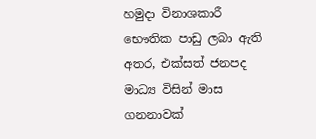හමුදා විනාශකාරී භෞතික පාඩු ලබා ඇති අතර, එක්සත් ජනපද මාධ්‍ය විසින් මාස ගනනාවක්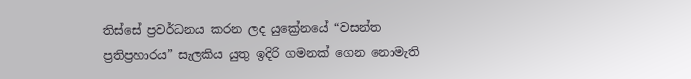තිස්සේ ප්‍රවර්ධනය කරන ලද යුක්‍රේනයේ “වසන්ත ප්‍රතිප්‍රහාරය” සැලකිය යුතු ඉදිරි ගමනක් ගෙන නොමැති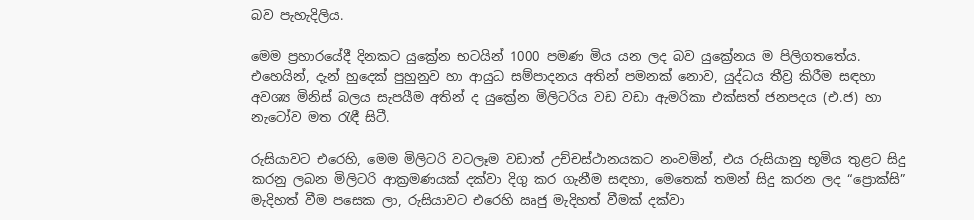බව පැහැදිලිය.

මෙම ප්‍රහාරයේදී දිනකට යුක්‍රේන භටයින් 1000 පමණ මිය යන ලද බව යුක්‍රේනය ම පිලිගතතේය. එහෙයින්, දැන් හුදෙක් පුහුනුව හා ආයුධ සම්පාදනය අතින් පමනක් නොව, යුද්ධය තීව්‍ර කිරීම සඳහා අවශ්‍ය මිනිස් බලය සැපයීම අතින් ද යුක්‍රේන මිලිටරිය වඩ වඩා ඇමරිකා එක්සත් ජනපදය (එ.ජ) හා නැටෝව මත රැඳී සිටී.

රුසියාවට එරෙහි, මෙම මිලිටරි වටලෑම වඩාත් උච්චස්ථානයකට නංවමින්, එය රුසියානු භූමිය තුළට සිදු කරනු ලබන මිලිටරි ආක්‍රමණයක් දක්වා දිගු කර ගැනීම සඳහා, මෙතෙක් තමන් සිදු කරන ලද “ප්‍රොක්සි” මැදිහත් වීම පසෙක ලා, රුසියාවට එරෙහි ඍජු මැදිහත් වීමක් දක්වා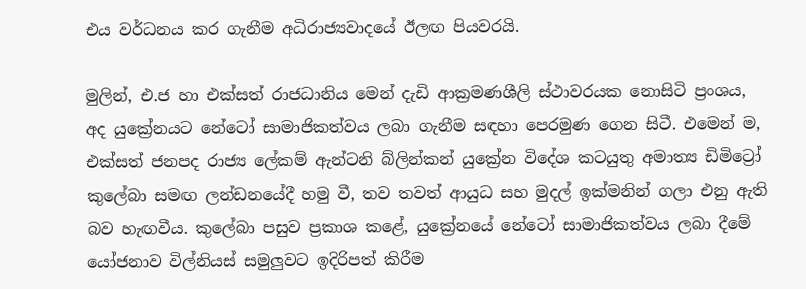එය වර්ධනය කර ගැනීම අධිරාජ්‍යවාදයේ ඊලඟ පියවරයි.

මුලින්, එ.ජ හා එක්සත් රාජධානිය මෙන් දැඩි ආක්‍රමණශීලි ස්ථාවරයක නොසිටි ප්‍රංශය, අද යුක්‍රේනයට නේටෝ සාමාජිකත්වය ලබා ගැනීම සඳහා පෙරමුණ ගෙන සිටී. එමෙන් ම, එක්සත් ජනපද රාජ්‍ය ලේකම් ඇන්ටනි බ්ලින්කන් යුක්‍රේන විදේශ කටයුතු අමාත්‍ය ඩිමිට්‍රෝ කුලේබා සමඟ ලන්ඩනයේදී හමු වී, තව තවත් ආයුධ සහ මුදල් ඉක්මනින් ගලා එනු ඇති බව හැඟවීය. කුලේබා පසුව ප්‍රකාශ කළේ, යුක්‍රේනයේ නේටෝ සාමාජිකත්වය ලබා දීමේ යෝජනාව විල්නියස් සමුලුවට ඉදිරිපත් කිරීම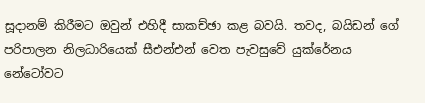සූදානම් කිරීමට ඔවුන් එහිදී සාකච්ඡා කළ බවයි. තවද, බයිඩන් ගේ පරිපාලන නිලධාරියෙක් සීඑන්එන් වෙත පැවසුවේ යුක්රේනය නේටෝවට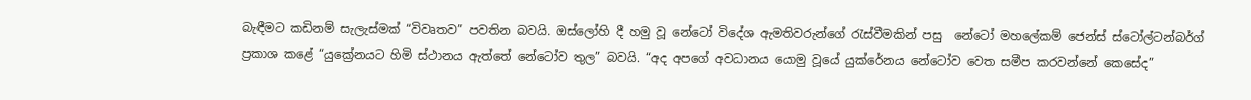බැඳීමට කඩිනම් සැලැස්මක් “විවෘතව” පවතින බවයි. ඔස්ලෝහි දී හමු වූ නේටෝ විදේශ ඇමතිවරුන්ගේ රැස්වීමකින් පසු  නේටෝ මහලේකම් ජෙන්ස් ස්ටෝල්ටන්බර්ග් ප්‍රකාශ කළේ “යුක්‍රේනයට හිමි ස්ථානය ඇත්තේ නේටෝව තුල” බවයි. “අද අපගේ අවධානය යොමු වූයේ යුක්රේනය නේටෝව වෙත සමීප කරවන්නේ කෙසේද”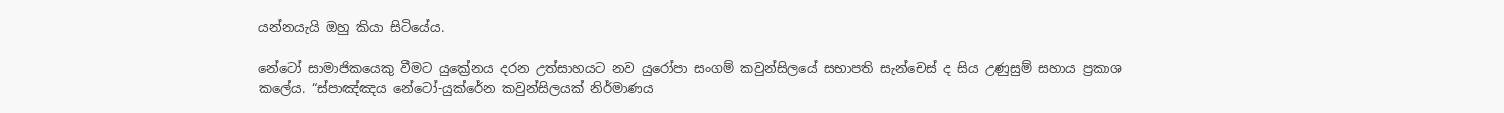යන්නයැයි ඔහු කියා සිටියේය.

නේටෝ සාමාජිකයෙකු වීමට යුක්‍රේනය දරන උත්සාහයට නව යුරෝපා සංගම් කවුන්සිලයේ සභාපති සැන්චෙස් ද සිය උණුසුම් සහාය ප්‍රකාශ කලේය. “ස්පාඤ්ඤය නේටෝ-යුක්රේන කවුන්සිලයක් නිර්මාණය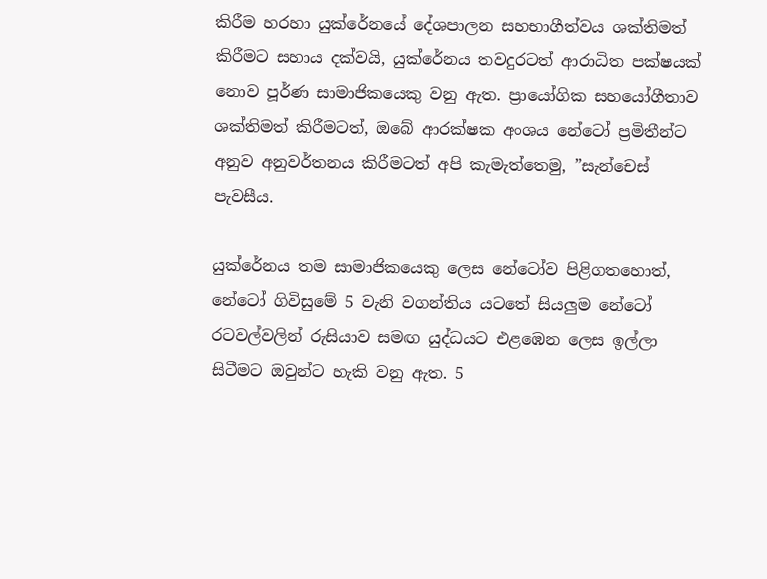කිරීම හරහා යුක්රේනයේ දේශපාලන සහභාගීත්වය ශක්තිමත් කිරීමට සහාය දක්වයි, යුක්රේනය තවදුරටත් ආරාධිත පක්ෂයක් නොව පූර්ණ සාමාජිකයෙකු වනු ඇත. ප්‍රායෝගික සහයෝගීතාව ශක්තිමත් කිරීමටත්, ඔබේ ආරක්ෂක අංශය නේටෝ ප්‍රමිතීන්ට අනුව අනුවර්තනය කිරීමටත් අපි කැමැත්තෙමු, ”සැන්චෙස් පැවසීය.

යුක්රේනය තම සාමාජිකයෙකු ලෙස නේටෝව පිළිගතහොත්, නේටෝ ගිවිසුමේ 5 වැනි වගන්තිය යටතේ සියලුම නේටෝ රටවල්වලින් රුසියාව සමඟ යුද්ධයට එළඹෙන ලෙස ඉල්ලා සිටීමට ඔවුන්ට හැකි වනු ඇත. 5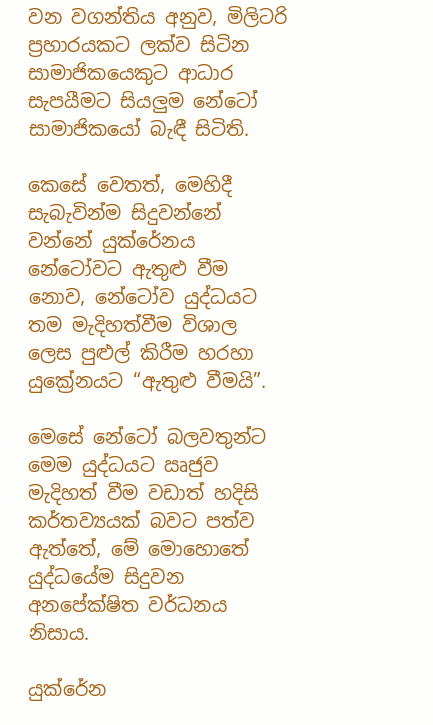වන වගන්තිය අනුව, මිලිටරි ප්‍රහාරයකට ලක්ව සිටින සාමාජිකයෙකුට ආධාර සැපයීමට සියලුම නේටෝ සාමාජිකයෝ බැඳී සිටිති.

කෙසේ වෙතත්, මෙහිදී සැබැවින්ම සිදුවන්නේ වන්නේ යුක්රේනය නේටෝවට ඇතුළු වීම නොව, නේටෝව යුද්ධයට තම මැදිහත්වීම විශාල ලෙස පුළුල් කිරීම හරහා යුක්‍රේනයට “ඇතුළු වීමයි”.

මෙසේ නේටෝ බලවතුන්ට මෙම යුද්ධයට ඍජුව මැදිහත් වීම වඩාත් හදිසි කර්තව්‍යයක් බවට පත්ව ඇත්තේ, මේ මොහොතේ යුද්ධයේම සිදුවන අනපේක්ෂිත වර්ධනය නිසාය.

යුක්රේන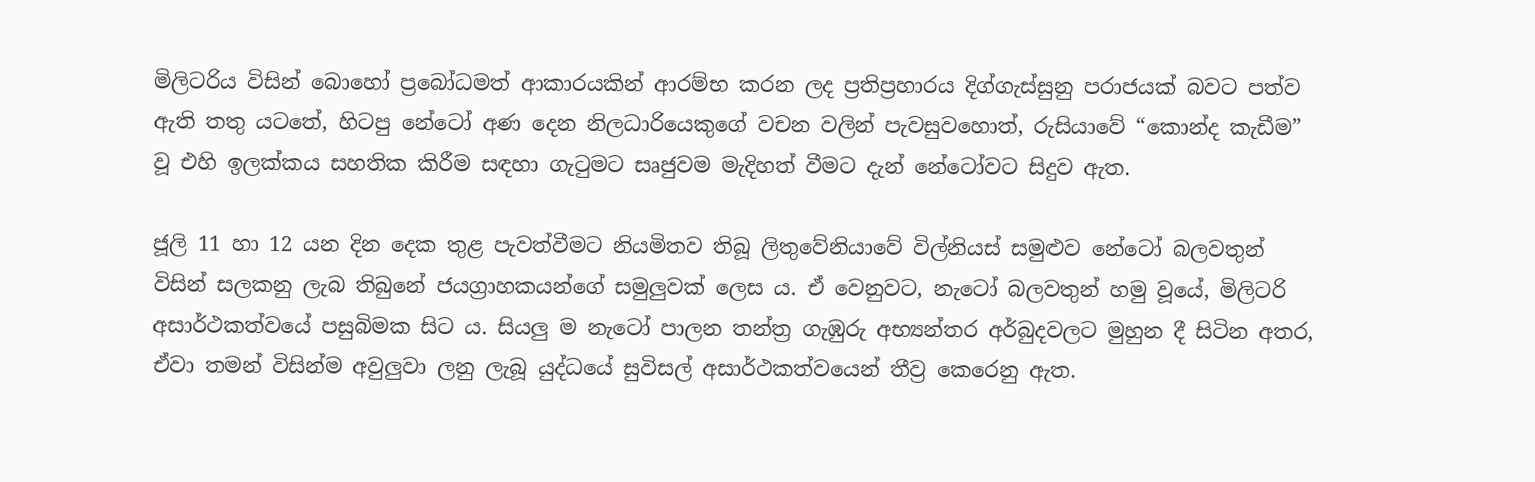මිලිටරිය විසින් බොහෝ ප්‍රබෝධමත් ආකාරයකින් ආරම්භ කරන ලද ප්‍රතිප්‍රහාරය දිග්ගැස්සුනු පරාජයක් බවට පත්ව ඇති තතු යටතේ, හිටපු නේටෝ අණ දෙන නිලධාරියෙකුගේ වචන වලින් පැවසුවහොත්, රුසියාවේ “කොන්ද කැඩීම” වූ එහි ඉලක්කය සහතික කිරීම සඳහා ගැටුමට සෘජුවම මැදිහත් වීමට දැන් නේටෝවට සිදුව ඇත.

ජූලි 11 හා 12 යන දින දෙක තුළ පැවත්වීමට නියමිතව තිබූ ලිතුවේනියාවේ විල්නියස් සමුළුව නේටෝ බලවතුන් විසින් සලකනු ලැබ තිබුනේ ජයග්‍රාහකයන්ගේ සමුලුවක් ලෙස ය. ඒ වෙනුවට, නැටෝ බලවතුන් හමු වූයේ, මිලිටරි අසාර්ථකත්වයේ පසුබිමක සිට ය. සියලු ම නැටෝ පාලන තන්ත්‍ර ගැඹුරු අභ්‍යන්තර අර්බුදවලට මුහුන දී සිටින අතර, ඒවා තමන් විසින්ම අවුලුවා ලනු ලැබූ යුද්ධයේ සුවිසල් අසාර්ථකත්වයෙන් තීව්‍ර කෙරෙනු ඇත.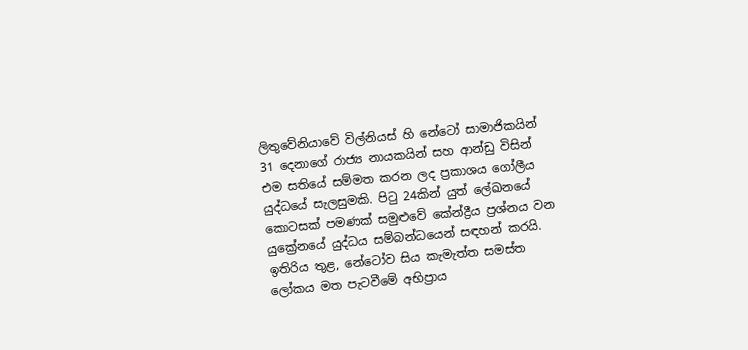ලිතුවේනියාවේ විල්නියස් හි නේටෝ සාමාජිකයින් 31 දෙනාගේ රාජ්‍ය නායකයින් සහ ආන්ඩු විසින් එම සතියේ සම්මත කරන ලද ප්‍රකාශය ගෝලීය යුද්ධයේ සැලසුමකි. පිටු 24කින් යුත් ලේඛනයේ කොටසක් පමණක් සමුළුවේ කේන්ද්‍රීය ප්‍රශ්නය වන යුක්‍රේනයේ යුද්ධය සම්බන්ධයෙන් සඳහන් කරයි. ඉතිරිය තුළ, නේටෝව සිය කැමැත්ත සමස්ත ලෝකය මත පැටවීමේ අභිප්‍රාය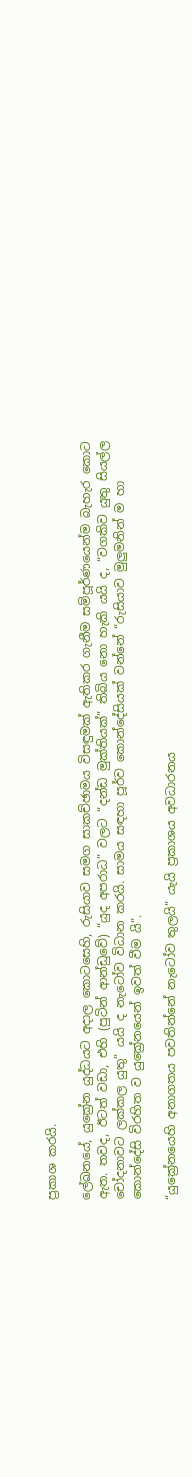ප්‍රකාශ කරයි.

ලේඛනයේ, යුක්‍රේන යුද්ධයට අදාල කොටසෙහි, රුසියාව සමග සාකච්ඡාමය විසඳුමක් ඇතිකර ගැනීම සම්පූර්ණයෙන්ම බැහැර කොට ඇත. තවද, ඊටත් වඩා, එහි (පුටින් ආන්ඩුවේ) “යුද අපරාධ” වලට “දන්ඩ මුක්තියක්” තිබිය නො හැකි යයි ද, “වගකිව යුතු සියල්ල චෝදනාවට ලක්කල යුතු” යයි ද නැටෝව විධාන කරයි. සාමය සඳහා පූර්ව කොන්දේසියක් වන්නේ “රුසියාව මුලුමනින් ම හා කොන්දේසි විරහිත ව යුක්‍රේනයෙන් ඉවත් වීම යි”.

“යුක්‍රේනයෙහි අනාගතය පවතින්නේ නැටෝව තුලයි” යැයි ප්‍රකාශය අවධාරනය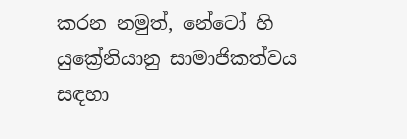කරන නමුත්, නේටෝ හි යුක්‍රේනියානු සාමාජිකත්වය සඳහා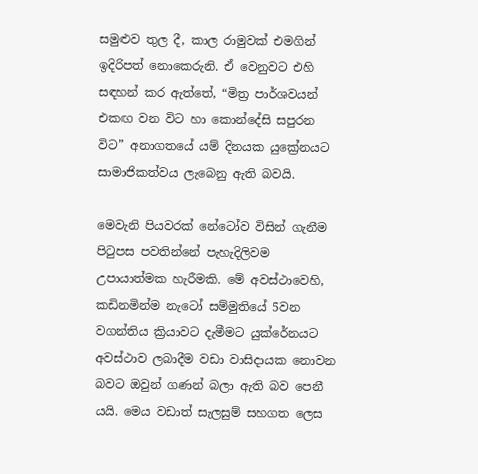සමුළුව තුල දී, කාල රාමුවක් එමගින් ඉදිරිපත් නොකෙරුනි. ඒ වෙනුවට එහි සඳහන් කර ඇත්තේ, “මිත්‍ර පාර්ශවයන් එකඟ වන විට හා කොන්දේසි සපුරන විට” අනාගතයේ යම් දිනයක යුක්‍රේනයට සාමාජිකත්වය ලැබෙනු ඇති බවයි.

මෙවැනි පියවරක් නේටෝව විසින් ගැනීම පිටුපස පවතින්නේ පැහැදිලිවම උපායාත්මක හැරීමකි. මේ අවස්ථාවෙහි, කඩිනමින්ම නැටෝ සම්මුතියේ 5වන වගන්තිය ක්‍රියාවට දැමීමට යුක්රේනයට අවස්ථාව ලබාදීම වඩා වාසිදායක නොවන බවට ඔවුන් ගණන් බලා ඇති බව පෙනී යයි. මෙය වඩාත් සැලසුම් සහගත ලෙස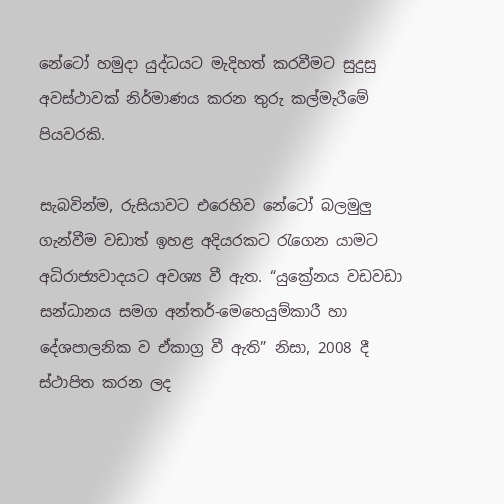නේටෝ හමුදා යුද්ධයට මැදිහත් කරවීමට සුදුසු අවස්ථාවක් නිර්මාණය කරන තුරු කල්මැරීමේ පියවරකි.

සැබවින්ම, රුසියාවට එරෙහිව නේටෝ බලමුලු ගැන්වීම වඩාත් ඉහළ අදියරකට රැගෙන යාමට අධිරාජ්‍යවාදයට අවශ්‍ය වී ඇත. “යුක්‍රේනය වඩවඩා සන්ධානය සමග අන්තර්-මෙහෙයුම්කාරී හා දේශපාලනික ව ඒකාග්‍ර වී ඇති” නිසා, 2008 දී ස්ථාපිත කරන ලද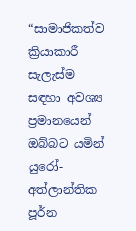“සාමාජිකත්ව ක්‍රියාකාරී සැලැස්ම සඳහා අවශ්‍ය ප්‍රමානයෙන් ඔබ්බට යමින් යුරෝ-අත්ලාන්තික පූර්න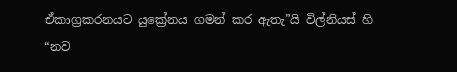ඒකාග්‍රකරනයට යුක්‍රේනය ගමන් කර ඇතැ”යි විල්නියස් හි “නව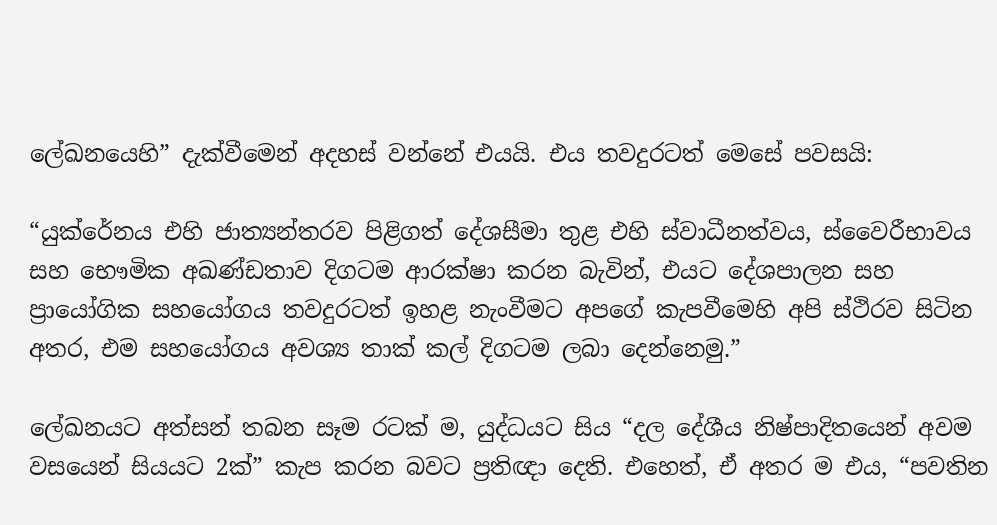ලේඛනයෙහි” දැක්වීමෙන් අදහස් වන්නේ එයයි. එය තවදුරටත් මෙසේ පවසයි:

“යුක්රේනය එහි ජාත්‍යන්තරව පිළිගත් දේශසීමා තුළ එහි ස්වාධීනත්වය, ස්වෛරීභාවය සහ භෞමික අඛණ්ඩතාව දිගටම ආරක්ෂා කරන බැවින්, එයට දේශපාලන සහ ප්‍රායෝගික සහයෝගය තවදුරටත් ඉහළ නැංවීමට අපගේ කැපවීමෙහි අපි ස්ථිරව සිටින අතර, එම සහයෝගය අවශ්‍ය තාක් කල් දිගටම ලබා දෙන්නෙමු.”

ලේඛනයට අත්සන් තබන සෑම රටක් ම, යුද්ධයට සිය “දල දේශීය නිෂ්පාදිතයෙන් අවම වසයෙන් සියයට 2ක්” කැප කරන බවට ප්‍රතිඥා දෙති. එහෙත්, ඒ අතර ම එය, “පවතින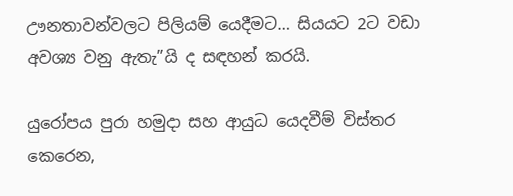ඌනතාවන්වලට පිලියම් යෙදීමට… සියයට 2ට වඩා අවශ්‍ය වනු ඇතැ”යි ද සඳහන් කරයි.

යුරෝපය පුරා හමුදා සහ ආයුධ යෙදවීම් විස්තර කෙරෙන,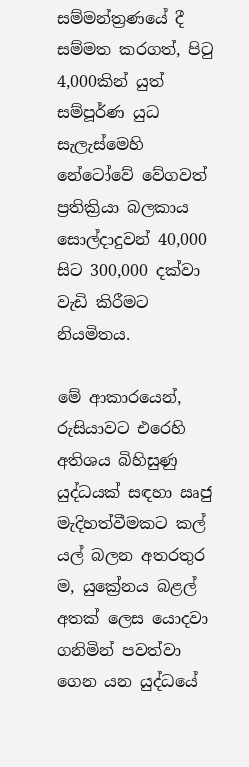සම්මන්ත්‍රණයේ දී සම්මත කරගත්, පිටු 4,000කින් යුත් සම්පූර්ණ යුධ සැලැස්මෙහි නේටෝවේ වේගවත් ප්‍රතික්‍රියා බලකාය සොල්දාදුවන් 40,000 සිට 300,000 දක්වා වැඩි කිරීමට නියමිතය.

මේ ආකාරයෙන්, රුසියාවට එරෙහි අතිශය බිහිසුණු යුද්ධයක් සඳහා ඍජු මැදිහත්වීමකට කල් යල් බලන අතරතුර ම, යුක්‍රේනය බළල් අතක් ලෙස යොදවා ගනිමින් පවත්වා ගෙන යන යුද්ධයේ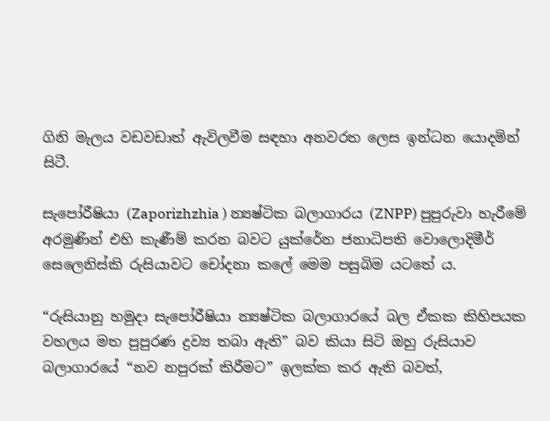ගිනි මැලය වඩවඩාත් ඇවිලවීම සඳහා අනවරත ලෙස ඉන්ධන යොදමින් සිටී.

සැපෝරීෂියා (Zaporizhzhia ) න්‍යෂ්ටික බලාගාරය (ZNPP) පුපුරුවා හැරීමේ අරමුණින් එහි කැණීම් කරන බවට යුක්රේන ජනාධිපති වොලොදිමීර් සෙලෙනිස්කි රුසියාවට චෝදනා කලේ මෙම පසුබිම යටතේ ය.

“රුසියානු හමුදා සැපෝරීෂියා න්‍යෂ්ටික බලාගාරයේ බල ඒකක කිහිපයක වහලය මත පුපුරණ ද්‍රව්‍ය තබා ඇති” බව කියා සිටි ඔහු රුසියාව බලාගාරයේ “නව නපුරක් කිරීමට” ඉලක්ක කර ඇති බවත්,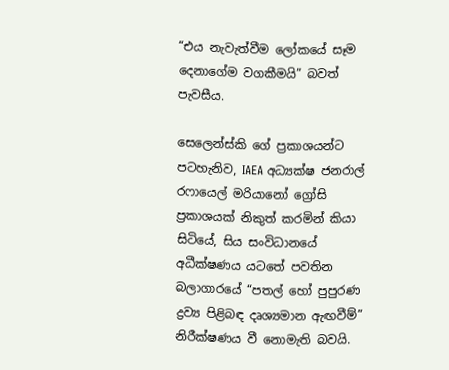“එය නැවැත්වීම ලෝකයේ සෑම දෙනාගේම වගකීමයි” බවත් පැවසීය.

සෙලෙන්ස්කි ගේ ප්‍රකාශයන්ට පටහැනිව, IAEA අධ්‍යක්ෂ ජනරාල් රෆායෙල් මරියානෝ ග්‍රෝසි ප්‍රකාශයක් නිකුත් කරමින් කියා සිටියේ, සිය සංවිධානයේ අධීක්ෂණය යටතේ පවතින බලාගාරයේ “පතල් හෝ පුපුරණ ද්‍රව්‍ය පිළිබඳ දෘශ්‍යමාන ඇඟවීම්” නිරීක්ෂණය වී නොමැති බවයි.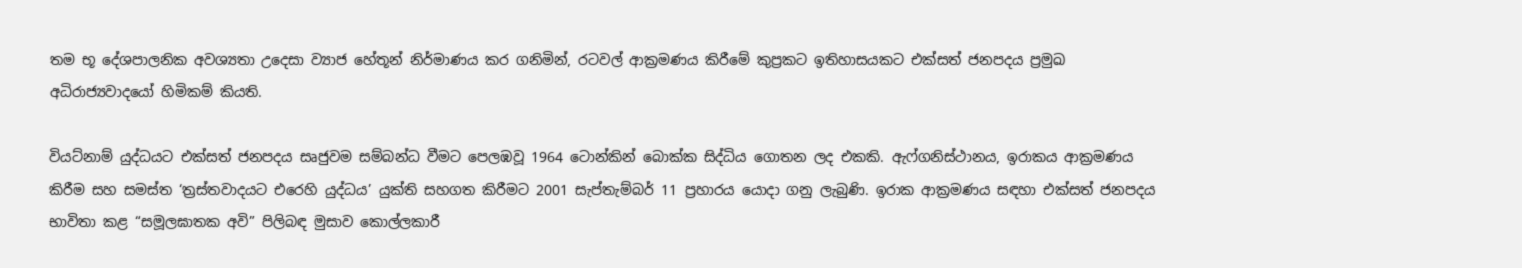තම භූ දේශපාලනික අවශ්‍යතා උදෙසා ව්‍යාජ හේතූන් නිර්මාණය කර ගනිමින්, රටවල් ආක්‍රමණය කිරීමේ කුප්‍රකට ඉතිහාසයකට එක්සත් ජනපදය ප්‍රමුඛ අධිරාජ්‍යවාදයෝ හිමිකම් කියති.

වියට්නාම් යුද්ධයට එක්සත් ජනපදය සෘජුවම සම්බන්ධ වීමට පෙලඹවූ 1964 ටොන්කින් බොක්ක සිද්ධිය ගොතන ලද එකකි. ඇෆ්ගනිස්ථානය, ඉරාකය ආක්‍රමණය කිරීම සහ සමස්ත ‘ත්‍රස්තවාදයට එරෙහි යුද්ධය’ යුක්ති සහගත කිරීමට 2001 සැප්තැම්බර් 11 ප්‍රහාරය යොදා ගනු ලැබුණි. ඉරාක ආක්‍රමණය සඳහා එක්සත් ජනපදය භාවිතා කළ “සමූලඝාතක අවි” පිලිබඳ මුසාව කොල්ලකාරී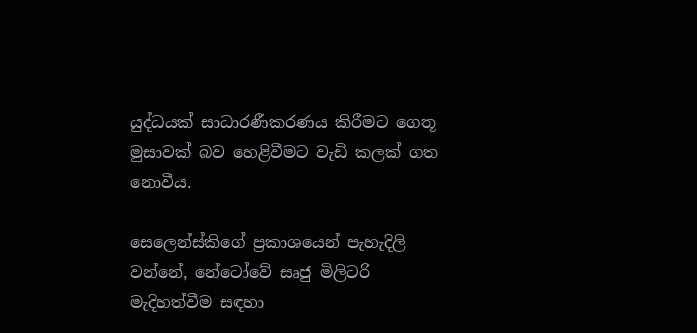යුද්ධයක් සාධාරණීකරණය කිරීමට ගෙතූ මුසාවක් බව හෙළිවීමට වැඩි කලක් ගත නොවීය.

සෙලෙන්ස්කිගේ ප්‍රකාශයෙන් පැහැදිලි වන්නේ, නේටෝවේ සෘජු මිලිටරි මැදිහත්වීම සඳහා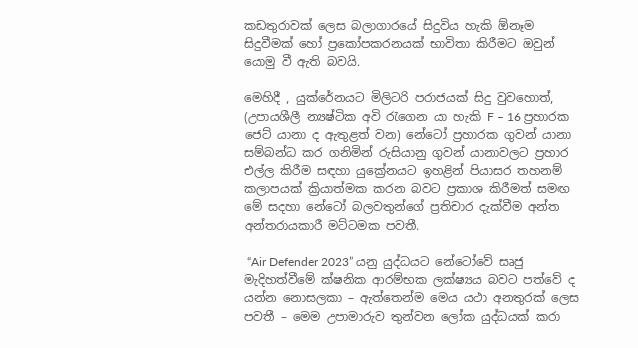කඩතුරාවක් ලෙස බලාගාරයේ සිදුවිය හැකි ඕනෑම සිදුවීමක් හෝ ප්‍රකෝපකරනයක් භාවිතා කිරීමට ඔවුන් යොමු වී ඇති බවයි.

මෙහිදී , යුක්රේනයට මිලිටරි පරාජයක් සිදු වුවහොත්, (උපායශීලී න්‍යෂ්ටික අවි රැගෙන යා හැකි F – 16 ප්‍රහාරක ජෙට් යානා ද ඇතුළත් වන) නේටෝ ප්‍රහාරක ගුවන් යානා සම්බන්ධ කර ගනිමින් රුසියානු ගුවන් යානාවලට ප්‍රහාර එල්ල කිරීම සඳහා යුක්‍රේනයට ඉහළින් පියාසර තහනම් කලාපයක් ක්‍රියාත්මක කරන බවට ප්‍රකාශ කිරීමත් සමඟ මේ සදහා නේටෝ බලවතුන්ගේ ප්‍රතිචාර දැක්වීම අන්ත අන්තරායකාරී මට්ටමක පවතී.

 “Air Defender 2023” යනු යුද්ධයට නේටෝවේ සෘජු මැදිහත්වීමේ ක්ෂනික ආරම්භක ලක්ෂ්‍යය බවට පත්වේ ද යන්න නොසලකා – ඇත්තෙන්ම මෙය යථා අනතුරක් ලෙස පවතී – මෙම උපාමාරුව තුන්වන ලෝක යුද්ධයක් කරා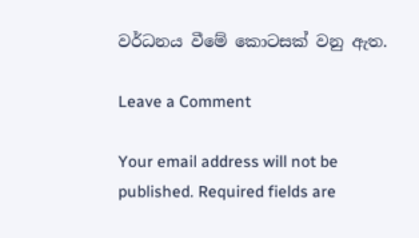වර්ධනය වීමේ කොටසක් වනු ඇත.

Leave a Comment

Your email address will not be published. Required fields are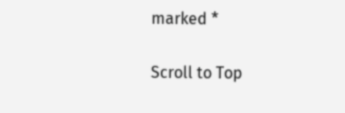marked *

Scroll to Top